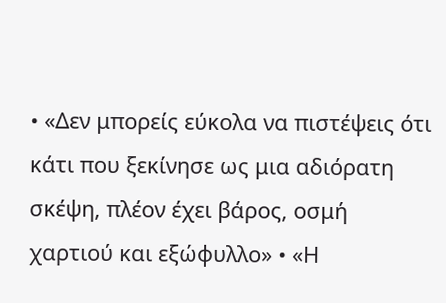• «Δεν μπορείς εύκολα να πιστέψεις ότι κάτι που ξεκίνησε ως μια αδιόρατη σκέψη, πλέον έχει βάρος, οσμή χαρτιού και εξώφυλλο» • «Η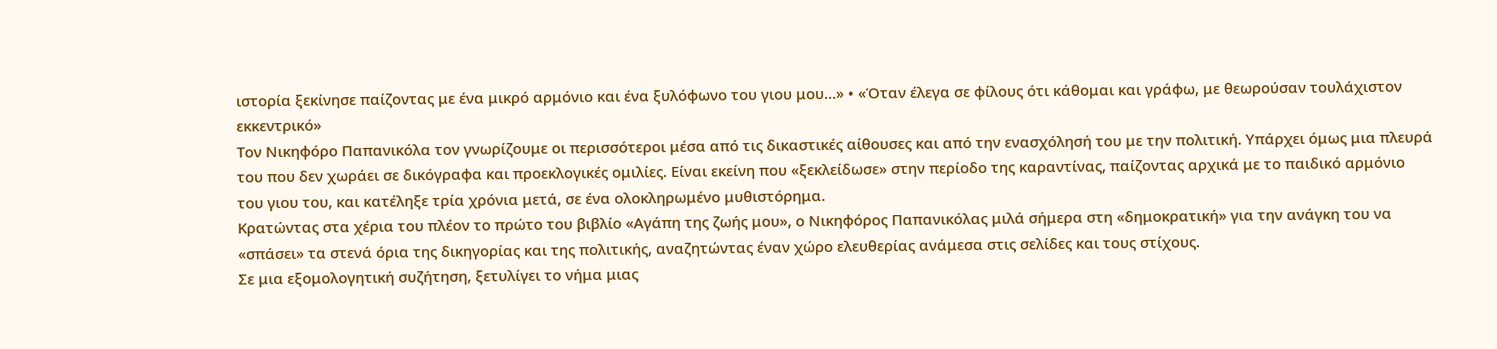ιστορία ξεκίνησε παίζοντας με ένα μικρό αρμόνιο και ένα ξυλόφωνο του γιου μου…» • «Όταν έλεγα σε φίλους ότι κάθομαι και γράφω, με θεωρούσαν τουλάχιστον εκκεντρικό»
Τον Νικηφόρο Παπανικόλα τον γνωρίζουμε οι περισσότεροι μέσα από τις δικαστικές αίθουσες και από την ενασχόλησή του με την πολιτική. Υπάρχει όμως μια πλευρά του που δεν χωράει σε δικόγραφα και προεκλογικές ομιλίες. Είναι εκείνη που «ξεκλείδωσε» στην περίοδο της καραντίνας, παίζοντας αρχικά με το παιδικό αρμόνιο του γιου του, και κατέληξε τρία χρόνια μετά, σε ένα ολοκληρωμένο μυθιστόρημα.
Κρατώντας στα χέρια του πλέον το πρώτο του βιβλίο «Αγάπη της ζωής μου», ο Νικηφόρος Παπανικόλας μιλά σήμερα στη «δημοκρατική» για την ανάγκη του να «σπάσει» τα στενά όρια της δικηγορίας και της πολιτικής, αναζητώντας έναν χώρο ελευθερίας ανάμεσα στις σελίδες και τους στίχους.
Σε μια εξομολογητική συζήτηση, ξετυλίγει το νήμα μιας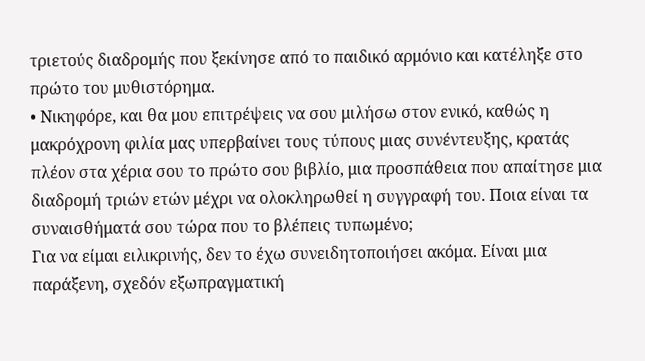τριετούς διαδρομής που ξεκίνησε από το παιδικό αρμόνιο και κατέληξε στο πρώτο του μυθιστόρημα.
• Νικηφόρε, και θα μου επιτρέψεις να σου μιλήσω στον ενικό, καθώς η μακρόχρονη φιλία μας υπερβαίνει τους τύπους μιας συνέντευξης, κρατάς πλέον στα χέρια σου το πρώτο σου βιβλίο, μια προσπάθεια που απαίτησε μια διαδρομή τριών ετών μέχρι να ολοκληρωθεί η συγγραφή του. Ποια είναι τα συναισθήματά σου τώρα που το βλέπεις τυπωμένο;
Για να είμαι ειλικρινής, δεν το έχω συνειδητοποιήσει ακόμα. Είναι μια παράξενη, σχεδόν εξωπραγματική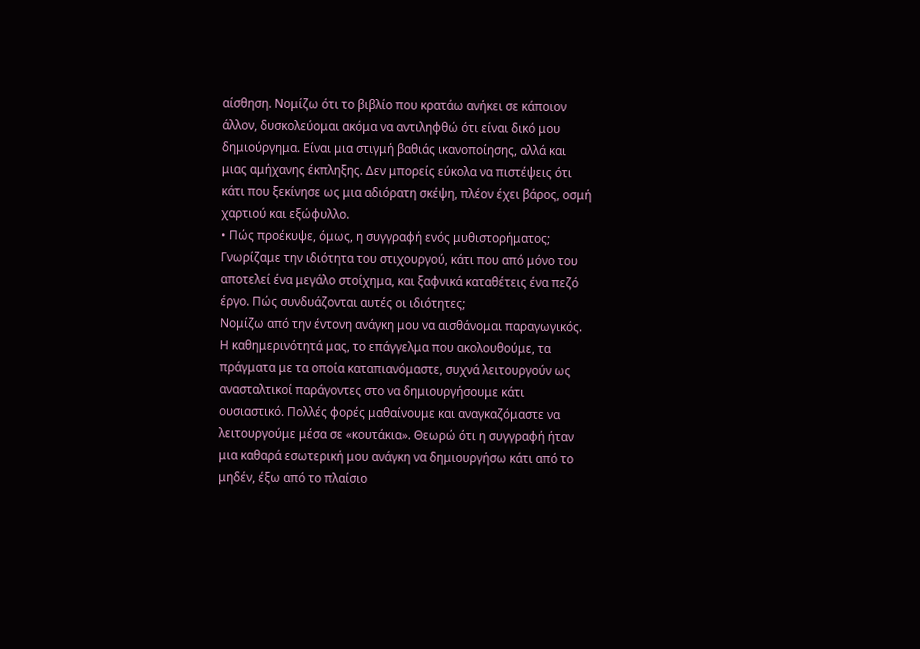αίσθηση. Νομίζω ότι το βιβλίο που κρατάω ανήκει σε κάποιον άλλον, δυσκολεύομαι ακόμα να αντιληφθώ ότι είναι δικό μου δημιούργημα. Είναι μια στιγμή βαθιάς ικανοποίησης, αλλά και μιας αμήχανης έκπληξης. Δεν μπορείς εύκολα να πιστέψεις ότι κάτι που ξεκίνησε ως μια αδιόρατη σκέψη, πλέον έχει βάρος, οσμή χαρτιού και εξώφυλλο.
• Πώς προέκυψε, όμως, η συγγραφή ενός μυθιστορήματος; Γνωρίζαμε την ιδιότητα του στιχουργού, κάτι που από μόνο του αποτελεί ένα μεγάλο στοίχημα, και ξαφνικά καταθέτεις ένα πεζό έργο. Πώς συνδυάζονται αυτές οι ιδιότητες;
Νομίζω από την έντονη ανάγκη μου να αισθάνομαι παραγωγικός. Η καθημερινότητά μας, το επάγγελμα που ακολουθούμε, τα πράγματα με τα οποία καταπιανόμαστε, συχνά λειτουργούν ως ανασταλτικοί παράγοντες στο να δημιουργήσουμε κάτι ουσιαστικό. Πολλές φορές μαθαίνουμε και αναγκαζόμαστε να λειτουργούμε μέσα σε «κουτάκια». Θεωρώ ότι η συγγραφή ήταν μια καθαρά εσωτερική μου ανάγκη να δημιουργήσω κάτι από το μηδέν, έξω από το πλαίσιο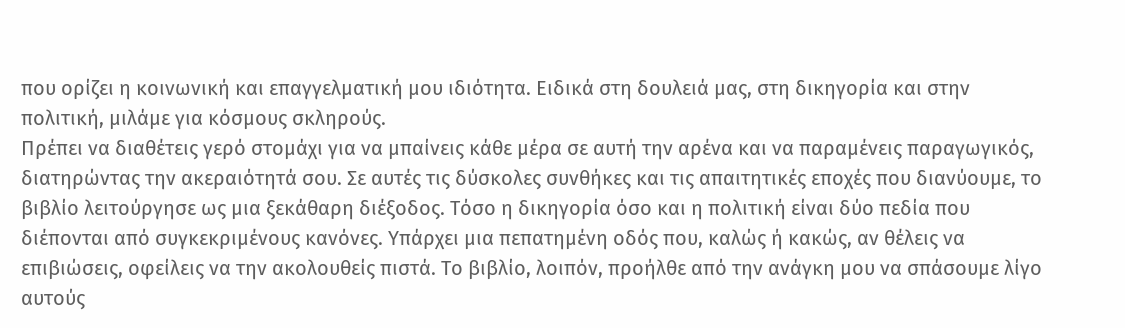που ορίζει η κοινωνική και επαγγελματική μου ιδιότητα. Ειδικά στη δουλειά μας, στη δικηγορία και στην πολιτική, μιλάμε για κόσμους σκληρούς.
Πρέπει να διαθέτεις γερό στομάχι για να μπαίνεις κάθε μέρα σε αυτή την αρένα και να παραμένεις παραγωγικός, διατηρώντας την ακεραιότητά σου. Σε αυτές τις δύσκολες συνθήκες και τις απαιτητικές εποχές που διανύουμε, το βιβλίο λειτούργησε ως μια ξεκάθαρη διέξοδος. Τόσο η δικηγορία όσο και η πολιτική είναι δύο πεδία που διέπονται από συγκεκριμένους κανόνες. Υπάρχει μια πεπατημένη οδός που, καλώς ή κακώς, αν θέλεις να επιβιώσεις, οφείλεις να την ακολουθείς πιστά. Το βιβλίο, λοιπόν, προήλθε από την ανάγκη μου να σπάσουμε λίγο αυτούς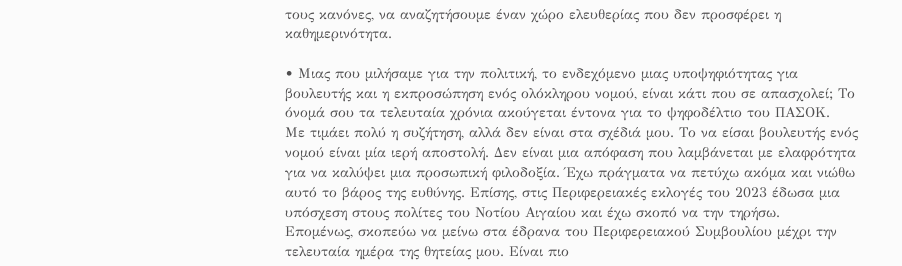τους κανόνες, να αναζητήσουμε έναν χώρο ελευθερίας που δεν προσφέρει η καθημερινότητα.

• Μιας που μιλήσαμε για την πολιτική, το ενδεχόμενο μιας υποψηφιότητας για βουλευτής και η εκπροσώπηση ενός ολόκληρου νομού, είναι κάτι που σε απασχολεί; Το όνομά σου τα τελευταία χρόνια ακούγεται έντονα για το ψηφοδέλτιο του ΠΑΣΟΚ.
Με τιμάει πολύ η συζήτηση, αλλά δεν είναι στα σχέδιά μου. Το να είσαι βουλευτής ενός νομού είναι μία ιερή αποστολή. Δεν είναι μια απόφαση που λαμβάνεται με ελαφρότητα για να καλύψει μια προσωπική φιλοδοξία. Έχω πράγματα να πετύχω ακόμα και νιώθω αυτό το βάρος της ευθύνης. Επίσης, στις Περιφερειακές εκλογές του 2023 έδωσα μια υπόσχεση στους πολίτες του Νοτίου Αιγαίου και έχω σκοπό να την τηρήσω.
Επομένως, σκοπεύω να μείνω στα έδρανα του Περιφερειακού Συμβουλίου μέχρι την τελευταία ημέρα της θητείας μου. Είναι πιο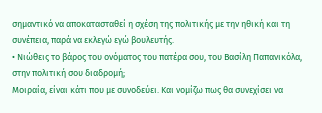σημαντικό να αποκατασταθεί η σχέση της πολιτικής με την ηθική και τη συνέπεια, παρά να εκλεγώ εγώ βουλευτής.
• Νιώθεις το βάρος του ονόματος του πατέρα σου, του Βασίλη Παπανικόλα, στην πολιτική σου διαδρομή;
Μοιραία, είναι κάτι που με συνοδεύει. Και νομίζω πως θα συνεχίσει να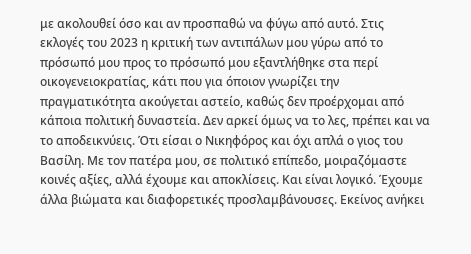με ακολουθεί όσο και αν προσπαθώ να φύγω από αυτό. Στις εκλογές του 2023 η κριτική των αντιπάλων μου γύρω από το πρόσωπό μου προς το πρόσωπό μου εξαντλήθηκε στα περί οικογενειοκρατίας, κάτι που για όποιον γνωρίζει την πραγματικότητα ακούγεται αστείο, καθώς δεν προέρχομαι από κάποια πολιτική δυναστεία. Δεν αρκεί όμως να το λες, πρέπει και να το αποδεικνύεις. Ότι είσαι ο Νικηφόρος και όχι απλά ο γιος του Βασίλη. Με τον πατέρα μου, σε πολιτικό επίπεδο, μοιραζόμαστε κοινές αξίες, αλλά έχουμε και αποκλίσεις. Και είναι λογικό. Έχουμε άλλα βιώματα και διαφορετικές προσλαμβάνουσες. Εκείνος ανήκει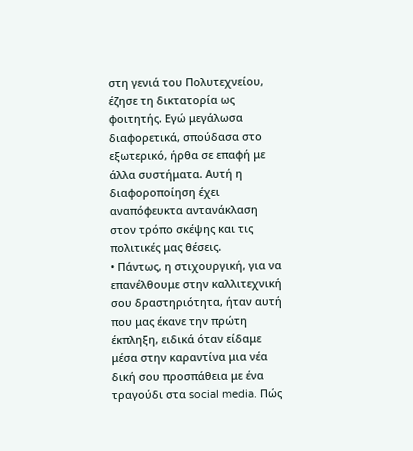στη γενιά του Πολυτεχνείου, έζησε τη δικτατορία ως φοιτητής. Εγώ μεγάλωσα διαφορετικά, σπούδασα στο εξωτερικό, ήρθα σε επαφή με άλλα συστήματα. Αυτή η διαφοροποίηση έχει αναπόφευκτα αντανάκλαση στον τρόπο σκέψης και τις πολιτικές μας θέσεις.
• Πάντως, η στιχουργική, για να επανέλθουμε στην καλλιτεχνική σου δραστηριότητα, ήταν αυτή που μας έκανε την πρώτη έκπληξη, ειδικά όταν είδαμε μέσα στην καραντίνα μια νέα δική σου προσπάθεια με ένα τραγούδι στα social media. Πώς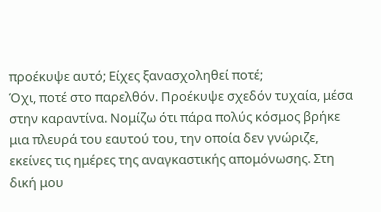προέκυψε αυτό; Είχες ξανασχοληθεί ποτέ;
Όχι, ποτέ στο παρελθόν. Προέκυψε σχεδόν τυχαία, μέσα στην καραντίνα. Νομίζω ότι πάρα πολύς κόσμος βρήκε μια πλευρά του εαυτού του, την οποία δεν γνώριζε, εκείνες τις ημέρες της αναγκαστικής απομόνωσης. Στη δική μου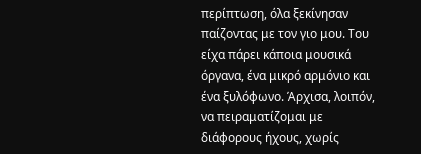περίπτωση, όλα ξεκίνησαν παίζοντας με τον γιο μου. Του είχα πάρει κάποια μουσικά όργανα, ένα μικρό αρμόνιο και ένα ξυλόφωνο. Άρχισα, λοιπόν, να πειραματίζομαι με διάφορους ήχους, χωρίς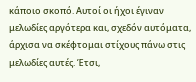κάποιο σκοπό. Αυτοί οι ήχοι έγιναν μελωδίες αργότερα και, σχεδόν αυτόματα, άρχισα να σκέφτομαι στίχους πάνω στις μελωδίες αυτές. Έτσι,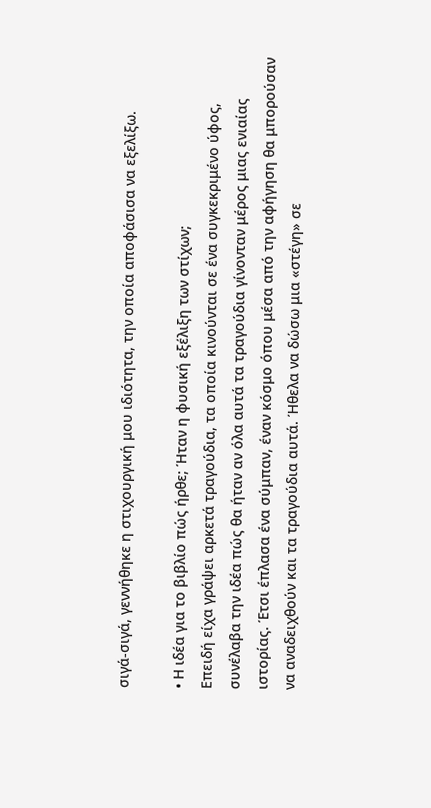σιγά-σιγά, γεννήθηκε η στιχουργική μου ιδιότητα, την οποία αποφάσισα να εξελίξω.

• Η ιδέα για το βιβλίο πώς ήρθε; Ήταν η φυσική εξέλιξη των στίχων;
Επειδή είχα γράψει αρκετά τραγούδια, τα οποία κινούνται σε ένα συγκεκριμένο ύφος, συνέλαβα την ιδέα πώς θα ήταν αν όλα αυτά τα τραγούδια γίνονταν μέρος μιας ενιαίας ιστορίας. Έτσι έπλασα ένα σύμπαν, έναν κόσμο όπου μέσα από την αφήγηση θα μπορούσαν να αναδειχθούν και τα τραγούδια αυτά. Ήθελα να δώσω μια «στέγη» σε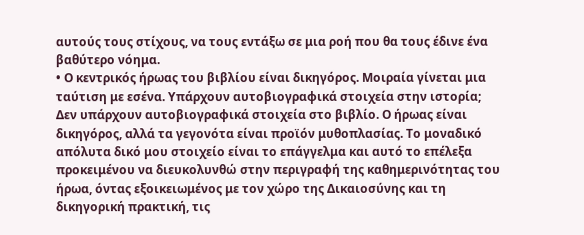αυτούς τους στίχους, να τους εντάξω σε μια ροή που θα τους έδινε ένα βαθύτερο νόημα.
• Ο κεντρικός ήρωας του βιβλίου είναι δικηγόρος. Μοιραία γίνεται μια ταύτιση με εσένα. Υπάρχουν αυτοβιογραφικά στοιχεία στην ιστορία;
Δεν υπάρχουν αυτοβιογραφικά στοιχεία στο βιβλίο. Ο ήρωας είναι δικηγόρος, αλλά τα γεγονότα είναι προϊόν μυθοπλασίας. Το μοναδικό απόλυτα δικό μου στοιχείο είναι το επάγγελμα και αυτό το επέλεξα προκειμένου να διευκολυνθώ στην περιγραφή της καθημερινότητας του ήρωα, όντας εξοικειωμένος με τον χώρο της Δικαιοσύνης και τη δικηγορική πρακτική, τις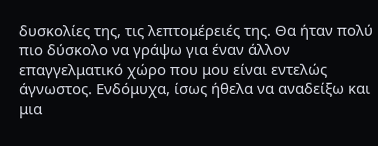δυσκολίες της, τις λεπτομέρειές της. Θα ήταν πολύ πιο δύσκολο να γράψω για έναν άλλον επαγγελματικό χώρο που μου είναι εντελώς άγνωστος. Ενδόμυχα, ίσως ήθελα να αναδείξω και μια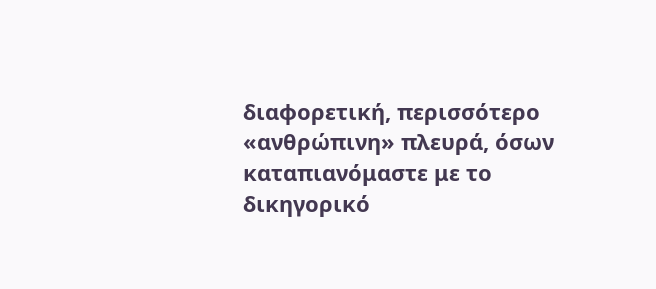διαφορετική, περισσότερο «ανθρώπινη» πλευρά, όσων καταπιανόμαστε με το δικηγορικό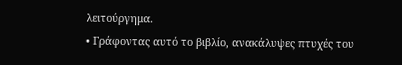λειτούργημα.
• Γράφοντας αυτό το βιβλίο, ανακάλυψες πτυχές του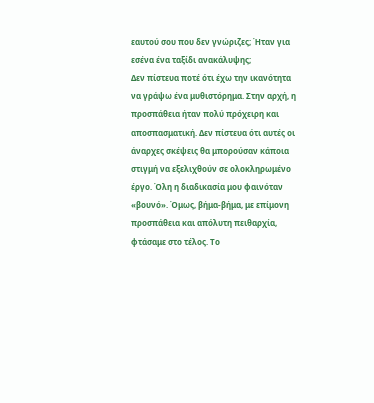εαυτού σου που δεν γνώριζες; Ήταν για εσένα ένα ταξίδι ανακάλυψης;
Δεν πίστευα ποτέ ότι έχω την ικανότητα να γράψω ένα μυθιστόρημα. Στην αρχή, η προσπάθεια ήταν πολύ πρόχειρη και αποσπασματική. Δεν πίστευα ότι αυτές οι άναρχες σκέψεις θα μπορούσαν κάποια στιγμή να εξελιχθούν σε ολοκληρωμένο έργο. Όλη η διαδικασία μου φαινόταν «βουνό». Όμως, βήμα-βήμα, με επίμονη προσπάθεια και απόλυτη πειθαρχία, φτάσαμε στο τέλος. Το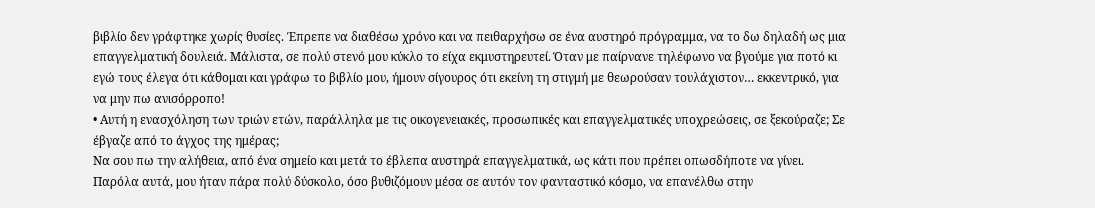βιβλίο δεν γράφτηκε χωρίς θυσίες. Έπρεπε να διαθέσω χρόνο και να πειθαρχήσω σε ένα αυστηρό πρόγραμμα, να το δω δηλαδή ως μια επαγγελματική δουλειά. Μάλιστα, σε πολύ στενό μου κύκλο το είχα εκμυστηρευτεί. Όταν με παίρνανε τηλέφωνο να βγούμε για ποτό κι εγώ τους έλεγα ότι κάθομαι και γράφω το βιβλίο μου, ήμουν σίγουρος ότι εκείνη τη στιγμή με θεωρούσαν τουλάχιστον… εκκεντρικό, για να μην πω ανισόρροπο!
• Αυτή η ενασχόληση των τριών ετών, παράλληλα με τις οικογενειακές, προσωπικές και επαγγελματικές υποχρεώσεις, σε ξεκούραζε; Σε έβγαζε από το άγχος της ημέρας;
Να σου πω την αλήθεια, από ένα σημείο και μετά το έβλεπα αυστηρά επαγγελματικά, ως κάτι που πρέπει οπωσδήποτε να γίνει. Παρόλα αυτά, μου ήταν πάρα πολύ δύσκολο, όσο βυθιζόμουν μέσα σε αυτόν τον φανταστικό κόσμο, να επανέλθω στην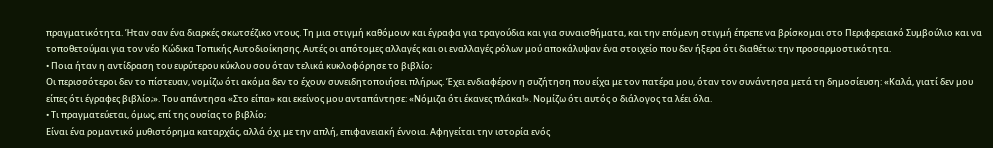πραγματικότητα. Ήταν σαν ένα διαρκές σκωτσέζικο ντους. Τη μια στιγμή καθόμουν και έγραφα για τραγούδια και για συναισθήματα, και την επόμενη στιγμή έπρεπε να βρίσκομαι στο Περιφερειακό Συμβούλιο και να τοποθετούμαι για τον νέο Κώδικα Τοπικής Αυτοδιοίκησης. Αυτές οι απότομες αλλαγές και οι εναλλαγές ρόλων μού αποκάλυψαν ένα στοιχείο που δεν ήξερα ότι διαθέτω: την προσαρμοστικότητα.
• Ποια ήταν η αντίδραση του ευρύτερου κύκλου σου όταν τελικά κυκλοφόρησε το βιβλίο;
Οι περισσότεροι δεν το πίστευαν, νομίζω ότι ακόμα δεν το έχουν συνειδητοποιήσει πλήρως. Έχει ενδιαφέρον η συζήτηση που είχα με τον πατέρα μου, όταν τον συνάντησα μετά τη δημοσίευση: «Καλά, γιατί δεν μου είπες ότι έγραφες βιβλίο;». Του απάντησα «Στο είπα» και εκείνος μου ανταπάντησε: «Νόμιζα ότι έκανες πλάκα!». Νομίζω ότι αυτός ο διάλογος τα λέει όλα.
• Τι πραγματεύεται, όμως, επί της ουσίας το βιβλίο;
Είναι ένα ρομαντικό μυθιστόρημα καταρχάς, αλλά όχι με την απλή, επιφανειακή έννοια. Αφηγείται την ιστορία ενός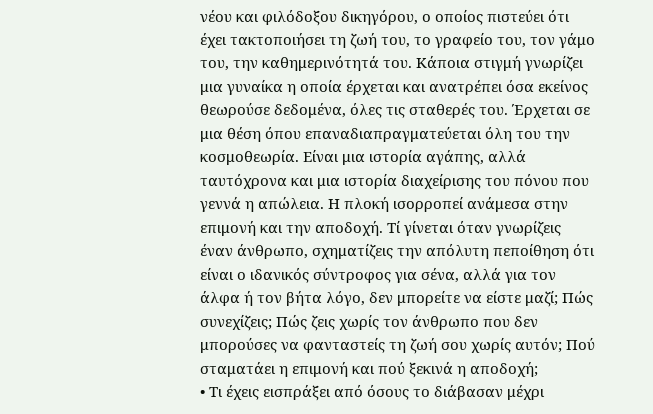νέου και φιλόδοξου δικηγόρου, ο οποίος πιστεύει ότι έχει τακτοποιήσει τη ζωή του, το γραφείο του, τον γάμο του, την καθημερινότητά του. Κάποια στιγμή γνωρίζει μια γυναίκα η οποία έρχεται και ανατρέπει όσα εκείνος θεωρούσε δεδομένα, όλες τις σταθερές του. Έρχεται σε μια θέση όπου επαναδιαπραγματεύεται όλη του την κοσμοθεωρία. Είναι μια ιστορία αγάπης, αλλά ταυτόχρονα και μια ιστορία διαχείρισης του πόνου που γεννά η απώλεια. Η πλοκή ισορροπεί ανάμεσα στην επιμονή και την αποδοχή. Τί γίνεται όταν γνωρίζεις έναν άνθρωπο, σχηματίζεις την απόλυτη πεποίθηση ότι είναι ο ιδανικός σύντροφος για σένα, αλλά για τον άλφα ή τον βήτα λόγο, δεν μπορείτε να είστε μαζί; Πώς συνεχίζεις; Πώς ζεις χωρίς τον άνθρωπο που δεν μπορούσες να φανταστείς τη ζωή σου χωρίς αυτόν; Πού σταματάει η επιμονή και πού ξεκινά η αποδοχή;
• Τι έχεις εισπράξει από όσους το διάβασαν μέχρι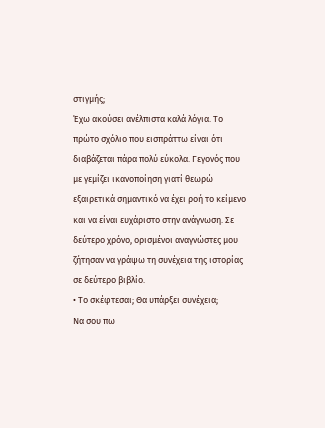στιγμής;
Έχω ακούσει ανέλπιστα καλά λόγια. Το πρώτο σχόλιο που εισπράττω είναι ότι διαβάζεται πάρα πολύ εύκολα. Γεγονός που με γεμίζει ικανοποίηση γιατί θεωρώ εξαιρετικά σημαντικό να έχει ροή το κείμενο και να είναι ευχάριστο στην ανάγνωση. Σε δεύτερο χρόνο, ορισμένοι αναγνώστες μου ζήτησαν να γράψω τη συνέχεια της ιστορίας σε δεύτερο βιβλίο.
• Το σκέφτεσαι; Θα υπάρξει συνέχεια;
Να σου πω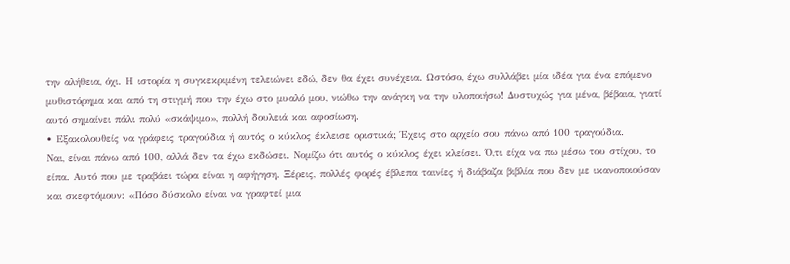την αλήθεια, όχι. Η ιστορία η συγκεκριμένη τελειώνει εδώ, δεν θα έχει συνέχεια. Ωστόσο, έχω συλλάβει μία ιδέα για ένα επόμενο μυθιστόρημα και από τη στιγμή που την έχω στο μυαλό μου, νιώθω την ανάγκη να την υλοποιήσω! Δυστυχώς για μένα, βέβαια, γιατί αυτό σημαίνει πάλι πολύ «σκάψιμο», πολλή δουλειά και αφοσίωση.
• Εξακολουθείς να γράφεις τραγούδια ή αυτός ο κύκλος έκλεισε οριστικά; Έχεις στο αρχείο σου πάνω από 100 τραγούδια.
Ναι, είναι πάνω από 100, αλλά δεν τα έχω εκδώσει. Νομίζω ότι αυτός ο κύκλος έχει κλείσει. Ό,τι είχα να πω μέσω του στίχου, το είπα. Αυτό που με τραβάει τώρα είναι η αφήγηση. Ξέρεις, πολλές φορές έβλεπα ταινίες ή διάβαζα βιβλία που δεν με ικανοποιούσαν και σκεφτόμουν: «Πόσο δύσκολο είναι να γραφτεί μια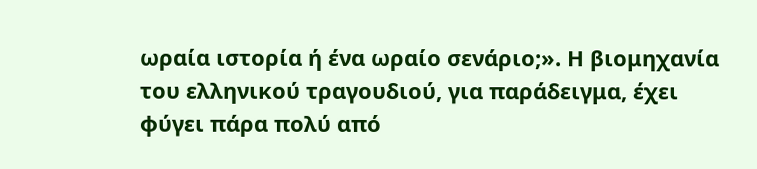ωραία ιστορία ή ένα ωραίο σενάριο;». Η βιομηχανία του ελληνικού τραγουδιού, για παράδειγμα, έχει φύγει πάρα πολύ από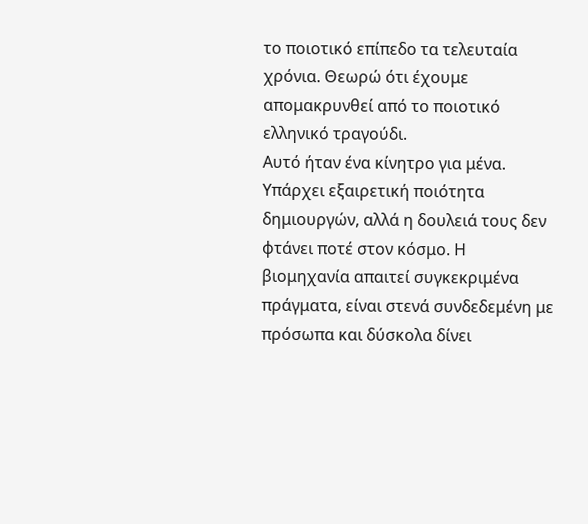το ποιοτικό επίπεδο τα τελευταία χρόνια. Θεωρώ ότι έχουμε απομακρυνθεί από το ποιοτικό ελληνικό τραγούδι.
Αυτό ήταν ένα κίνητρο για μένα. Υπάρχει εξαιρετική ποιότητα δημιουργών, αλλά η δουλειά τους δεν φτάνει ποτέ στον κόσμο. Η βιομηχανία απαιτεί συγκεκριμένα πράγματα, είναι στενά συνδεδεμένη με πρόσωπα και δύσκολα δίνει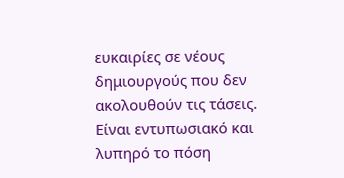ευκαιρίες σε νέους δημιουργούς που δεν ακολουθούν τις τάσεις. Είναι εντυπωσιακό και λυπηρό το πόση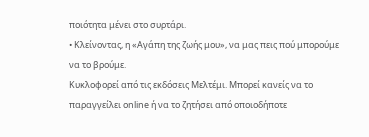ποιότητα μένει στο συρτάρι.
• Κλείνοντας, η «Αγάπη της ζωής μου», να μας πεις πού μπορούμε να το βρούμε.
Κυκλοφορεί από τις εκδόσεις Μελτέμι. Μπορεί κανείς να το παραγγείλει online ή να το ζητήσει από οποιοδήποτε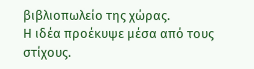βιβλιοπωλείο της χώρας.
Η ιδέα προέκυψε μέσα από τους στίχους.